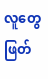လူတွေဖြတ်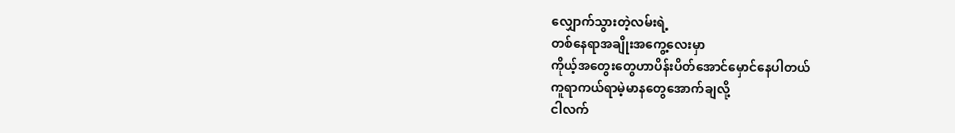လျှောက်သွားတဲ့လမ်းရဲ့
တစ်နေရာအချိုးအကွေ့လေးမှာ
ကိုယ့်အတွေးတွေဟာပိန်းပိတ်အောင်မှောင်နေပါတယ်
ကူရာကယ်ရာမဲ့မာနတွေအောက်ချလို့
ငါလက်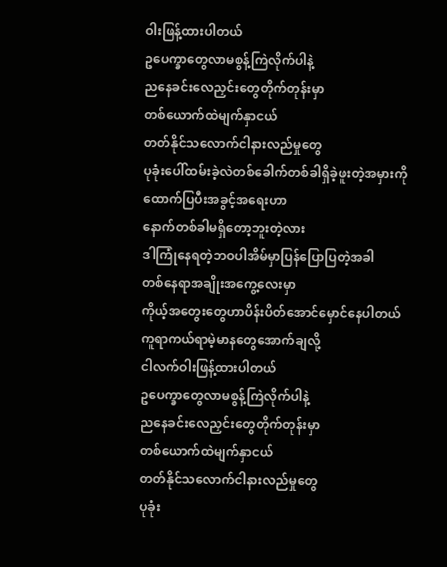ဝါးဖြန့်ထားပါတယ်
ဥပေက္ခာတွေလာမစွန့်ကြဲလိုက်ပါနဲ့
ညနေခင်းလေညှင်းတွေတိုက်တုန်းမှာ
တစ်ယောက်ထဲမျက်နှာငယ်
တတ်နိုင်သလောက်ငါနားလည်မှုတွေ
ပုခုံးပေါ်ထမ်းခဲ့လဲတစ်ခေါက်တစ်ခါရှိခဲ့ဖူးတဲ့အမှားကို
ထောက်ပြပီးအခွင့်အရေးဟာ
နောက်တစ်ခါမရှိတော့ဘူးတဲ့လား
ဒါကြုံနေရတဲ့ဘဝပါအိမ်မှာပြန်ပြောပြတဲ့အခါ
တစ်နေရာအချိုးအကွေ့လေးမှာ
ကိုယ့်အတွေးတွေဟာပိန်းပိတ်အောင်မှောင်နေပါတယ်
ကူရာကယ်ရာမဲ့မာနတွေအောက်ချလို့
ငါလက်ဝါးဖြန့်ထားပါတယ်
ဥပေက္ခာတွေလာမစွန့်ကြဲလိုက်ပါနဲ့
ညနေခင်းလေညှင်းတွေတိုက်တုန်းမှာ
တစ်ယောက်ထဲမျက်နှာငယ်
တတ်နိုင်သလောက်ငါနားလည်မှုတွေ
ပုခုံး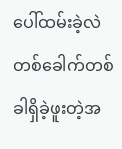ပေါ်ထမ်းခဲ့လဲတစ်ခေါက်တစ်ခါရှိခဲ့ဖူးတဲ့အ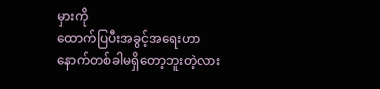မှားကို
ထောက်ပြပီးအခွင့်အရေးဟာ
နောက်တစ်ခါမရှိတော့ဘူးတဲ့လား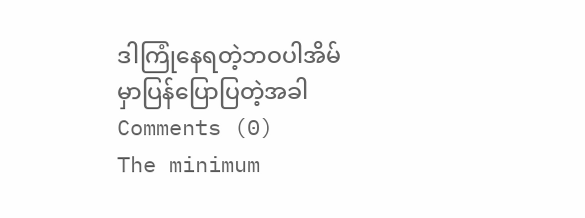ဒါကြုံနေရတဲ့ဘဝပါအိမ်မှာပြန်ပြောပြတဲ့အခါ
Comments (0)
The minimum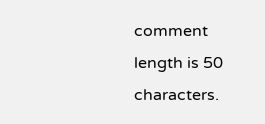comment length is 50 characters.